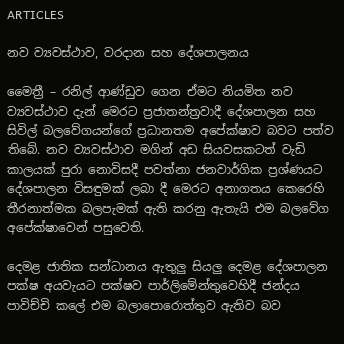ARTICLES

නව ව්‍යවස්ථාව, වරදාන සහ දේශපාලනය

මෛත්‍රී – රනිල් ආණ්ඩුව ගෙන ඒමට නියමිත නව ව්‍යවස්ථාව දැන් මෙරට ප්‍රජාතන්ත්‍රවාදී දේශපාලන සහ සිවිල් බලවේගයන්ගේ ප්‍රධානතම අපේක්ෂාව බවට පත්ව තිබේ. නව ව්‍යවස්ථාව මගින් අඩ සියවසකටත් වැඩි කාලයක් පුරා නොවිසදී පවත්නා ජනවාර්ගික ප්‍රශ්ණයට දේශපාලන විසඳුමක් ලබා දී මෙරට අනාගතය කෙරෙහි තීරනාත්මක බලපැමක් ඇති කරනු ඇතැයි එම බලවේග අපේක්ෂාවෙන් පසුවෙති.

දෙමළ ජාතික සන්ධානය ඇතුලු සියලු දෙමළ දේශපාලන පක්ෂ අයවැයට පක්ෂව පාර්ලිමේන්තුවෙහිදී ජන්දය පාවිච්චි කලේ එම බලාපොරොත්තුව ඇතිව බව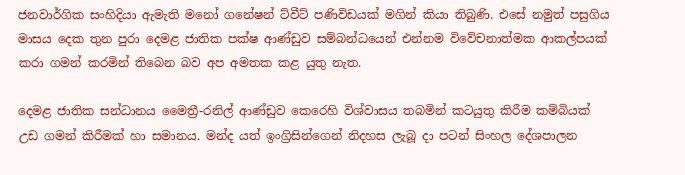ජනවාර්ගික සංහිදියා ඇමැති මනෝ ගනේෂන් ට්වීට් පණිවිඩයක් මගින් කියා තිබුණි. එසේ නමුත් පසුගිය මාසය දෙක තුන පුරා දෙමළ ජාතික පක්ෂ ආණ්ඩුව සම්බන්ධයෙන් එන්නම විවේචනාත්මක ආකල්පයක් කරා ගමන් කරමින් තිබෙන බව අප අමතක කළ යුතු නැත.

දෙමළ ජාතික සන්ධානය මෛත්‍රී-රනිල් ආණ්ඩුව කෙරෙහි විශ්වාසය තබමින් කටයුතු කිරීම කම්බියක් උඩ ගමන් කිරීමක් හා සමානය. මන්ද යත් ඉංග්‍රිසින්ගෙන් නිදහස ලැබූ දා පටන් සිංහල දේශපාලන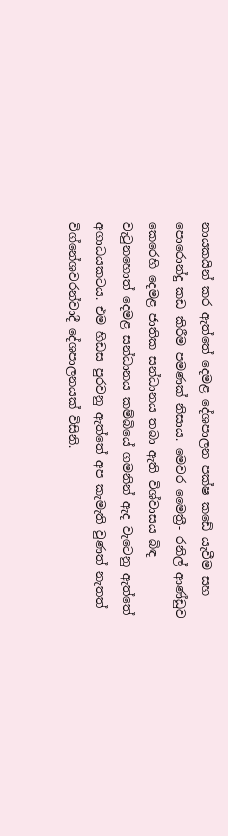නායකයින් කර ඇත්තේ දෙමළ දේශපාලන පක්ෂ කඩේ යැවීම සහ පොරොන්දු කඩ කිරීම පමණක් නිසාය. මෙවර මෛත්‍රී- රනිල් ආණ්ඩුව කෙරෙහි දෙමළ ජාතික සන්ධානය තබා ඇති විශ්වාසය බිඳ වැටුනහොත් දෙමළ සන්ධානය කම්බියේ ගමනින් ඇද වැටෙනු ඇත්තේ අගාධයකටය. එම හිඩස පුරවනු ඇත්තේ අප කැමැති වුණත් නැතත් විග්නේශවරන්වාදී දේශපාලනයක් විසිනි.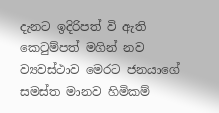දැනට ඉදිරිපත් වි ඇති කෙටුම්පත් මගින් නව ව්‍යවස්ථාව මෙරට ජනයාගේ සමස්ත මානව හිමිකම්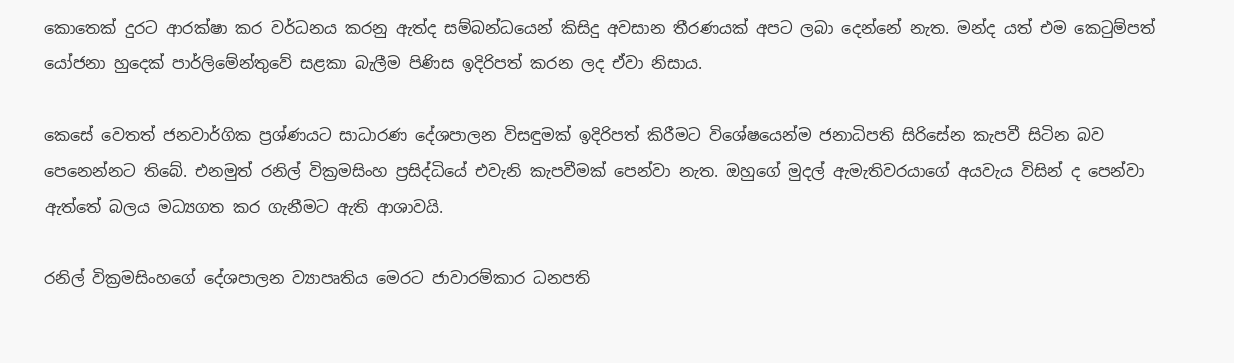කොතෙක් දුරට ආරක්ෂා කර වර්ධනය කරනු ඇත්ද සම්බන්ධයෙන් කිසිදු අවසාන තීරණයක් අපට ලබා දෙන්නේ නැත. මන්ද යත් එම කෙටුම්පත් යෝජනා හුදෙක් පාර්ලිමේන්තුවේ සළකා බැලීම පිණිස ඉදිරිපත් කරන ලද ඒවා නිසාය.

කෙසේ වෙතත් ජනවාර්ගික ප්‍රශ්ණයට සාධාරණ දේශපාලන විසඳුමක් ඉදිරිපත් කිරීමට විශේෂයෙන්ම ජනාධිපති සිරිසේන කැපවී සිටින බව පෙනෙන්නට තිබේ. එනමුත් රනිල් වික්‍රමසිංහ ප්‍රසිද්ධියේ එවැනි කැපවීමක් පෙන්වා නැත. ඔහුගේ මුදල් ඇමැතිවරයාගේ අයවැය විසින් ද පෙන්වා ඇත්තේ බලය මධ්‍යගත කර ගැනීමට ඇති ආශාවයි.

රනිල් වික්‍රමසිංහගේ දේශපාලන ව්‍යාපෘතිය මෙරට ජාවාරම්කාර ධනපති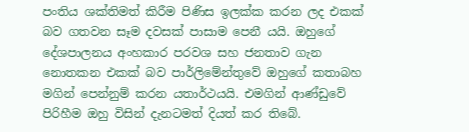පංතිය ශක්තිමත් කිරීම පිණිස ඉලක්ක කරන ලද එකක් බව ගතවන සෑම දවසක් පාසාම පෙනී යයි. ඔහුගේ දේශපාලනය අංහකාර පරවශ සහ ජනතාව ගැන නොතකන එකක් බව පාර්ලිමේන්තුවේ ඔහුගේ කතාබහ මගින් පෙන්නුම් කරන යතාර්ථයයි. එමගින් ආණ්ඩුවේ පිරිහීම ඔහු විසින් දැනටමත් දියත් කර තිබේ.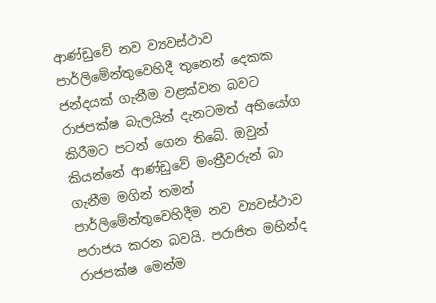ආණ්ඩුවේ නව ව්‍යවස්ථාව පාර්ලිමේන්තුවෙහිදී තුනෙන් දෙකක ජන්දයක් ගැනීම වළක්වන බවට රාජපක්ෂ බැලයින් දැනටමත් අභියෝග කිරීමට පටන් ගෙන තිබේ. ඔවුන් කියන්නේ ආණ්ඩුවේ මංත්‍රීවරුන් බා ගැනීම මගින් තමන් පාර්ලිමේන්තුවෙහිදීම නව ව්‍යවස්ථාව පරාජය කරන බවයි. පරාජිත මහින්ද රාජපක්ෂ මෙන්ම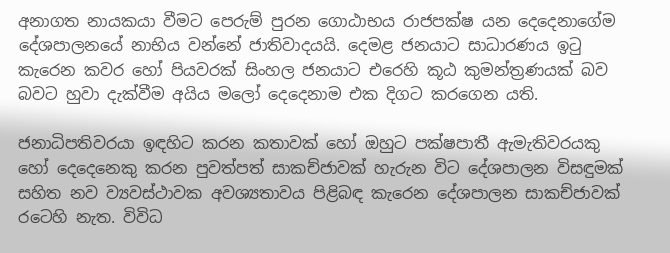අනාගත නායකයා වීමට පෙරුම් පුරන ගොඨාභය රාජපක්ෂ යන දෙදෙනාගේම දේශපාලනයේ නාභිය වන්නේ ජාතිවාදයයි. දෙමළ ජනයාට සාධාරණය ඉටු කැරෙන කවර හෝ පියවරක් සිංහල ජනයාට එරෙහි කූඨ කුමන්ත්‍රණයක් බව බවට හුවා දැක්වීම අයිය මලෝ දෙදෙනාම එක දිගට කරගෙන යති.

ජනාධිපතිවරයා ඉඳහිට කරන කතාවක් හෝ ඔහුට පක්ෂපාතී ඇමැතිවරයකු හෝ දෙදෙනෙකු කරන පුවත්පත් සාකච්ජාවක් හැරුන විට දේශපාලන විසඳුමක් සහිත නව ව්‍යවස්ථාවක අවශ්‍යතාවය පිළිබඳ කැරෙන දේශපාලන සාකච්ජාවක් රටෙහි නැත. විවිධ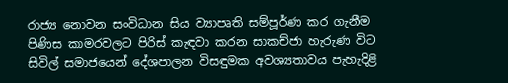රාජ්‍ය නොවන සංවිධාන සිය ව්‍යාපෘති සම්පූර්ණ කර ගැනීම පිණිස කාමරවලට පිරිස් කැඳවා කරන සාකච්ජා හැරුණ විට සිවිල් සමාජයෙන් දේශපාලන විසඳුමක අවශ්‍යතාවය පැහැදිළි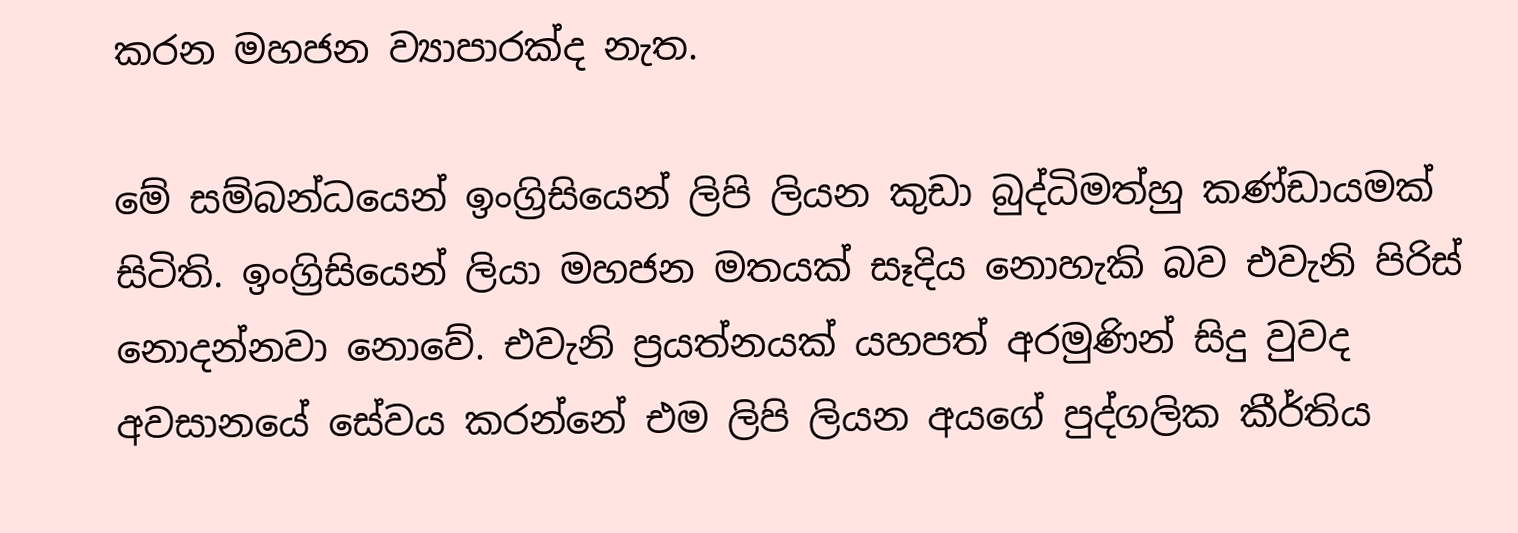කරන මහජන ව්‍යාපාරක්ද නැත.

මේ සම්බන්ධයෙන් ඉංග්‍රිසියෙන් ලිපි ලියන කුඩා බුද්ධිමත්හු කණ්ඩායමක් සිටිති. ඉංග්‍රිසියෙන් ලියා මහජන මතයක් සෑදිය නොහැකි බව එවැනි පිරිස් නොදන්නවා නොවේ. එවැනි ප්‍රයත්නයක් යහපත් අරමුණින් සිදු වුවද අවසානයේ සේවය කරන්නේ එම ලිපි ලියන අයගේ පුද්ගලික කීර්තිය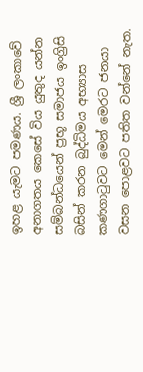ඉහළ යැමට පමණය. ශ්‍රී ලංකාවේ අනාගතය කෙසේ විය යුතුද යන්න සම්බන්ධයෙන් ප්‍රභූ සමාජය ඉංග්‍රිසි බසින් කරන බුද්ධිමය අභ්‍යාස කණගාටුවට මෙන් මෙරට ජනයා වසන පොළවට පතිත වන්නේ නැත.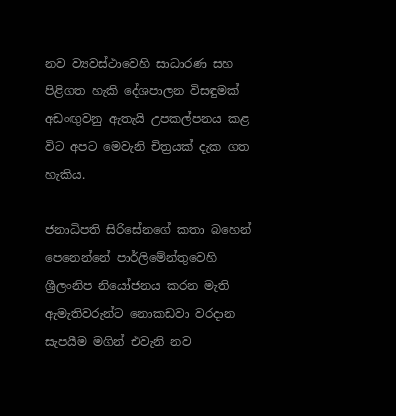නව ව්‍යවස්ථාවෙහි සාධාරණ සහ පිළිගත හැකි දේශපාලන විසඳුමක් අඩංඟුවනු ඇතැයි උපකල්පනය කළ විට අපට මෙවැනි චිත්‍රයක් දැක ගත හැකිය.

ජනාධිපති සිරිසේනගේ කතා බහෙන් පෙනෙන්නේ පාර්ලිමේන්තුවෙහි ශ්‍රීලංනිප නියෝජනය කරන මැති ඇමැතිවරුන්ට නොකඩවා වරදාන සැපයීම මගින් එවැනි නව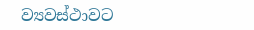ව්‍යවස්ථාවට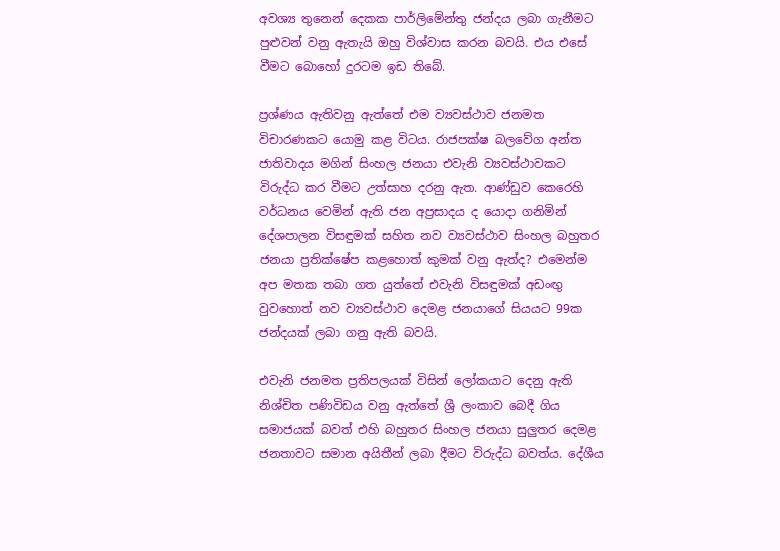අවශ්‍ය තුනෙන් දෙකක පාර්ලිමේන්තු ජන්දය ලබා ගැනීමට පුළුවන් වනු ඇතැයි ඔහු විශ්වාස කරන බවයි. එය එසේ වීමට බොහෝ දුරටම ඉඩ තිබේ.

ප්‍රශ්ණය ඇතිවනු ඇත්තේ එම ව්‍යවස්ථාව ජනමත විචාරණකට යොමු කළ විටය. රාජපක්ෂ බලවේග අන්ත ජාතිවාදය මගින් සිංහල ජනයා එවැනි ව්‍යවස්ථාවකට විරුද්ධ කර වීමට උත්සාහ දරනු ඇත. ආණ්ඩුව කෙරෙහි වර්ධනය වෙමින් ඇති ජන අප්‍රසාදය ද යොදා ගනිමින් දේශපාලන විසඳුමක් සහිත නව ව්‍යවස්ථාව සිංහල බහුතර ජනයා ප්‍රතික්ෂේප කළහොත් කුමක් වනු ඇත්ද? එමෙන්ම අප මතක තබා ගත යුත්තේ එවැනි විසඳුමක් අඩංඟු වුවහොත් නව ව්‍යවස්ථාව දෙමළ ජනයාගේ සියයට 99ක ජන්දයක් ලබා ගනු ඇති බවයි.

එවැනි ජනමත ප්‍රතිපලයක් විසින් ලෝකයාට දෙනු ඇති නිශ්චිත පණිවිඩය වනු ඇත්තේ ශ්‍රී ලංකාව බෙදී ගිය සමාජයක් බවත් එහි බහුතර සිංහල ජනයා සුලුතර දෙමළ ජනතාවට සමාන අයිතීන් ලබා දීමට විරුද්ධ බවත්ය. දේශීය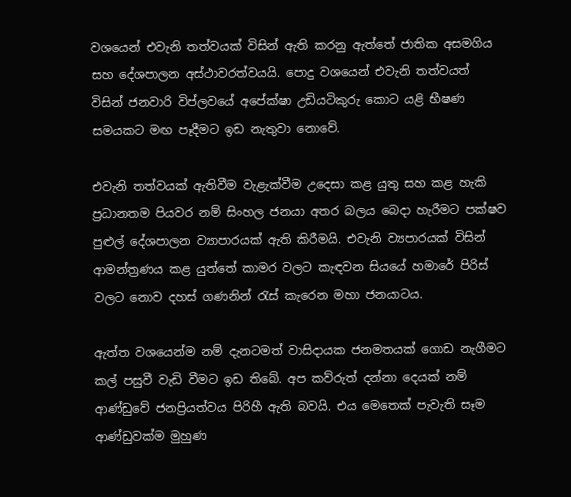වශයෙන් එවැනි තත්වයක් විසින් ඇති කරනු ඇත්තේ ජාතික අසමගිය සහ දේශපාලන අස්ථාවරත්වයයි. පොදු වශයෙන් එවැනි තත්වයත් විසින් ජනවාරි විප්ලවයේ අපේක්ෂා උඩියටිකුරු කොට යළි භීෂණ සමයකට මඟ පෑදීමට ඉඩ නැතුවා නොවේ.

එවැනි තත්වයක් ඇතිවීම වැළැක්වීම උදෙසා කළ යුතු සහ කළ හැකි ප්‍රධානතම පියවර නම් සිංහල ජනයා අතර බලය බෙදා හැරීමට පක්ෂව පුළුල් දේශපාලන ව්‍යාපාරයක් ඇති කිරීමයි. එවැනි ව්‍යපාරයක් විසින් ආමන්ත්‍රණය කළ යුත්තේ කාමර වලට කැඳවන සියයේ හමාරේ පිරිස් වලට නොව දහස් ගණනින් රැස් කැරෙන මහා ජනයාටය.

ඇත්ත වශයෙන්ම නම් දැනටමත් වාසිදායක ජනමතයක් ගොඩ නැගීමට කල් පසුවී වැඩි වීමට ඉඩ තිබේ. අප කව්රුත් දන්නා දෙයක් නම් ආණ්ඩුවේ ජනප්‍රියත්වය පිරිහී ඇති බවයි. එය මෙතෙක් පැවැති සෑම ආණ්ඩුවක්ම මුහුණ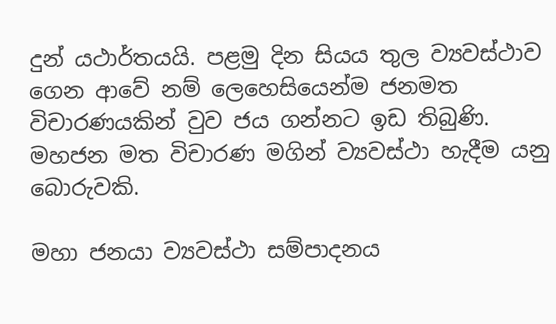දුන් යථාර්තයයි. පළමු දින සියය තුල ව්‍යවස්ථාව ගෙන ආවේ නම් ලෙහෙසියෙන්ම ජනමත විචාරණයකින් වුව ජය ගන්නට ඉඩ තිබුණි. මහජන මත විචාරණ මගින් ව්‍යවස්ථා හැදීම යනු බොරුවකි.

මහා ජනයා ව්‍යවස්ථා සම්පාදනය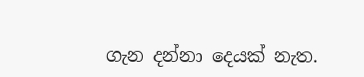ගැන දන්නා දෙයක් නැත.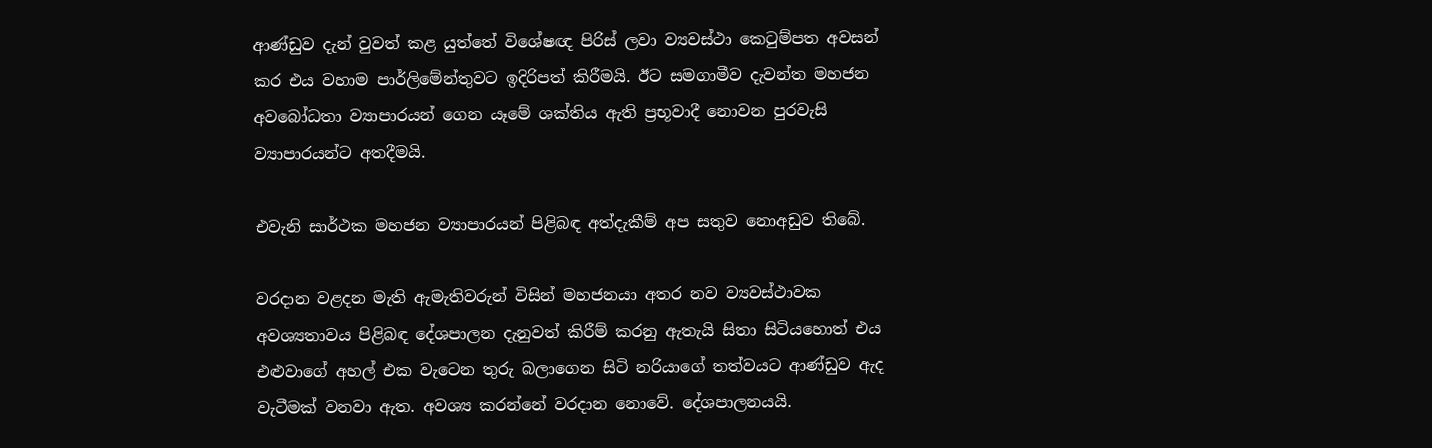ආණ්ඩුව දැන් වුවත් කළ යුත්තේ විශේෂඥ පිරිස් ලවා ව්‍යවස්ථා කෙටුම්පත අවසන් කර එය වහාම පාර්ලිමේන්තුවට ඉදිරිපත් කිරීමයි. ඊට සමගාමීව දැවන්ත මහජන අවබෝධතා ව්‍යාපාරයන් ගෙන යෑමේ ශක්තිය ඇති ප්‍රභූවාදී නොවන පුරවැසි ව්‍යාපාරයන්ට අතදීමයි.

එවැනි සාර්ථක මහජන ව්‍යාපාරයන් පිළිබඳ අත්දැකීම් අප සතුව නොඅඩුව තිබේ.

වරදාන වළදන මැති ඇමැතිවරුන් විසින් මහජනයා අතර නව ව්‍යවස්ථාවක අවශ්‍යතාවය පිළිබඳ දේශපාලන දැනුවත් කිරීම් කරනු ඇතැයි සිතා සිටියහොත් එය එළුවාගේ අහල් එක වැටෙන තුරු බලාගෙන සිටි නරියාගේ තත්වයට ආණ්ඩුව ඇද වැටීමක් වනවා ඇත. අවශ්‍ය කරන්නේ වරදාන නොවේ. දේශපාලනයයි.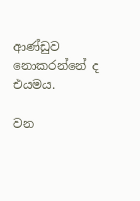ආණ්ඩුව නොකරන්නේ ද එයමය.

වන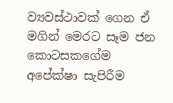ව්‍යවස්ථාවක් ගෙන ඒ මගින් මෙරට සෑම ජන කොටසකගේම අපේක්ෂා සැපිරීම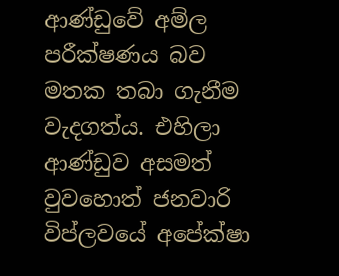ආණ්ඩුවේ අම්ල පරීක්ෂණය බව මතක තබා ගැනීම වැදගත්ය. එහිලා ආණ්ඩුව අසමත් වුවහොත් ජනවාරි විප්ලවයේ අපේක්ෂා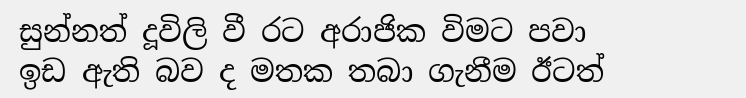සුන්නත් දූවිලි වී රට අරාජික විමට පවා ඉඩ ඇති බව ද මතක තබා ගැනීම ඊටත්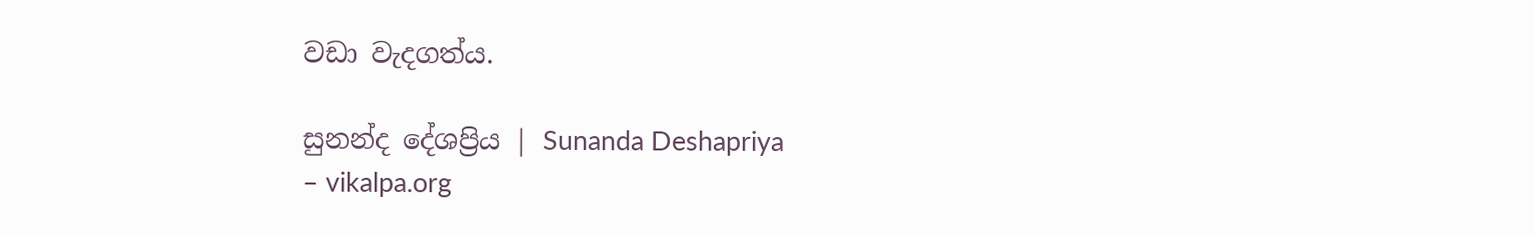වඩා වැදගත්ය‍.

සුනන්ද දේශප්‍රිය | Sunanda Deshapriya
– vikalpa.org